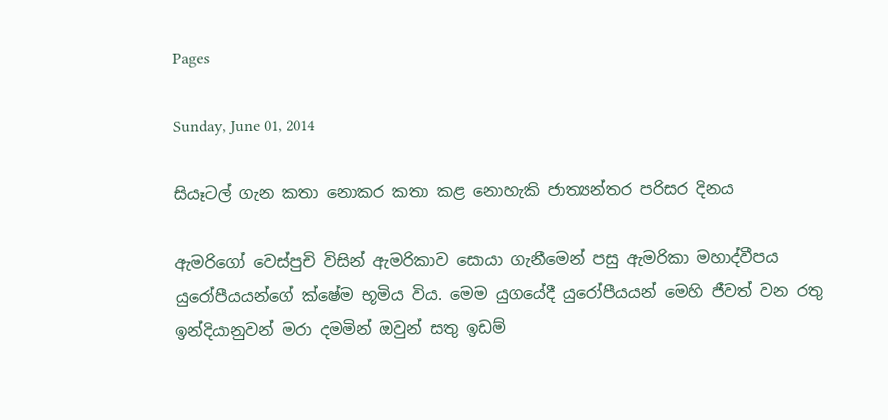Pages

Sunday, June 01, 2014

සියෑටල් ගැන කතා නොකර කතා කළ නොහැකි ජාත්‍යන්තර පරිසර දිනය

ඇමරිගෝ වෙස්‌පුචි විසින් ඇමරිකාව සොයා ගැනීමෙන් පසු ඇමරිකා මහාද්වීපය යුරෝපීයයන්ගේ ක්‌ෂේම භූමිය විය. මෙම යුගයේදී යුරෝපීයයන් මෙහි ජීවත් වන රතු ඉන්දියානුවන් මරා දමමින් ඔවුන් සතු ඉඩම්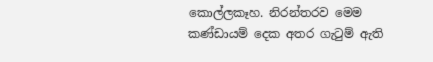කොල්ලකෑහ. නිරන්තරව මෙම කණ්‌ඩායම් දෙක අතර ගැටුම් ඇති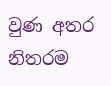වුණ අතර නිතරම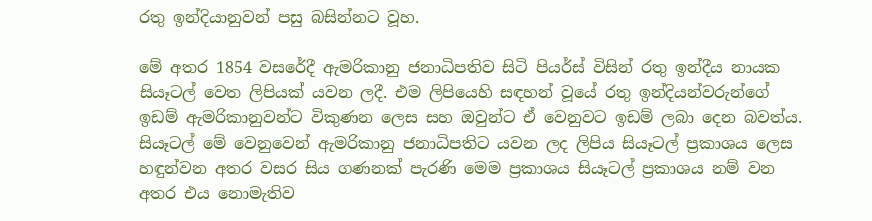රතු ඉන්දියානුවන් පසු බසින්නට වූහ.

මේ අතර 1854 වසරේදී ඇමරිකානු ජනාධිපතිව සිටි පියර්ස්‌ විසින් රතු ඉන්දීය නායක සියෑටල් වෙත ලිපියක්‌ යවන ලදී. එම ලිපියෙහි සඳහන් වූයේ රතු ඉන්දියන්වරුන්ගේ ඉඩම් ඇමරිකානුවන්ට විකුණන ලෙස සහ ඔවුන්ට ඒ වෙනුවට ඉඩම් ලබා දෙන බවත්ය. සියෑටල් මේ වෙනුවෙන් ඇමරිකානු ජනාධිපතිට යවන ලද ලිපිය සියෑටල් ප්‍රකාශය ලෙස හඳුන්වන අතර වසර සිය ගණනක්‌ පැරණි මෙම ප්‍රකාශය සියෑටල් ප්‍රකාශය නම් වන අතර එය නොමැතිව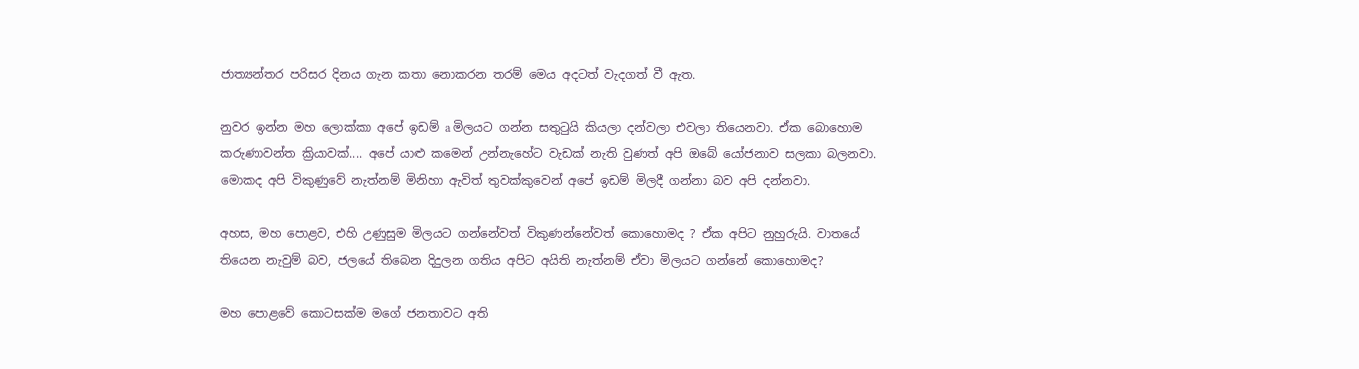ජාත්‍යන්තර පරිසර දිනය ගැන කතා නොකරන තරම් මෙය අදටත් වැදගත් වී ඇත.

නුවර ඉන්න මහ ලොක්‌කා අපේ ඉඩම් a මිලයට ගන්න සතුටුයි කියලා දන්වලා එවලා තියෙනවා. ඒක බොහොම කරුණාවන්ත ක්‍රියාවක්‌.... අපේ යාළු කමෙන් උන්නැහේට වැඩක්‌ නැති වුණත් අපි ඔබේ යෝජනාව සලකා බලනවා. මොකද අපි විකුණුවේ නැත්නම් මිනිහා ඇවිත් තුවක්‌කුවෙන් අපේ ඉඩම් මිලදී ගන්නා බව අපි දන්නවා.

අහස, මහ පොළව, එහි උණුසුම මිලයට ගන්නේවත් විකුණන්නේවත් කොහොමද ? ඒක අපිට නුහුරුයි. වාතයේ තියෙන නැවුම් බව, ජලයේ තිබෙන දිදුලන ගතිය අපිට අයිති නැත්නම් ඒවා මිලයට ගන්නේ කොහොමද?

මහ පොළවේ කොටසක්‌ම මගේ ජනතාවට අති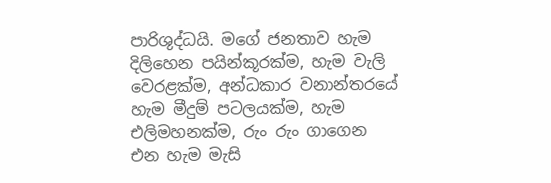පාරිශුද්ධයි. මගේ ජනතාව හැම දිලිහෙන පයින්කූරක්‌ම, හැම වැලි වෙරළක්‌ම, අන්ධකාර වනාන්තරයේ හැම මීදුම් පටලයක්‌ම, හැම එලිමහනක්‌ම, රුං රුං ගාගෙන එන හැම මැසි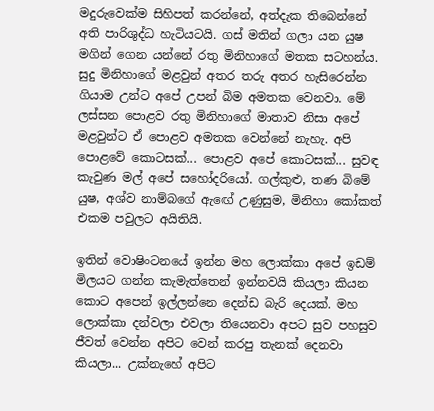මදුරුවෙක්‌ම සිහිපත් කරන්නේ, අත්දැක තිබෙන්නේ අති පාරිශුද්ධ හැටියටයි. ගස්‌ මතින් ගලා යන යුෂ මගින් ගෙන යන්නේ රතු මිනිහාගේ මතක සටහන්ය. සුදු මිනිහාගේ මළවුන් අතර තරු අතර හැසිරෙන්න ගියාම උන්ට අපේ උපන් බිම අමතක වෙනවා. මේ ලස්‌සන පොළව රතු මිනිහාගේ මාතාව නිසා අපේ මළවුන්ට ඒ පොළව අමතක වෙන්නේ නැහැ. අපි පොළවේ කොටසක්‌... පොළව අපේ කොටසක්‌... සුවඳ කැවුණ මල් අපේ සහෝදරියෝ. ගල්කුළු, තණ බිමේ යුෂ, අශ්ව නාම්බගේ ඇඟේ උණුසුම, මිනිහා කෝකත් එකම පවුලට අයිතියි.

ඉතින් වොෂිංටනයේ ඉන්න මහ ලොක්‌කා අපේ ඉඩම් මිලයට ගන්න කැමැත්තෙන් ඉන්නවයි කියලා කියන කොට අපෙන් ඉල්ලන්නෙ දෙන්ඩ බැරි දෙයක්‌. මහ ලොක්‌කා දන්වලා එවලා තියෙනවා අපට සුව පහසුව ජීවත් වෙන්න අපිට වෙන් කරපු තැනක්‌ දෙනවා කියලා... උක්‌නැහේ අපිට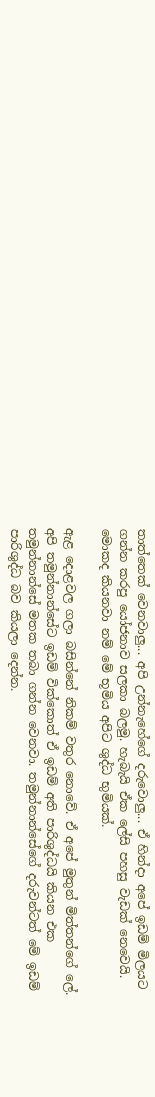තාත්තෙක්‌ වෙනවාලු... අපි උන්නැහේගේ දරුවොලු... ඒ හින්දා අපේ ඉඩම් මිලයට ගන්න කරපු යෝජනාව සලකා බලමු. හැබැයි ඒක ලේසි පහසු වැඩක්‌ නෙවෙයි. මොකද කියනවා නම් මේ භූමිය අපිට ශුද්ධ භුමියක්‌.

ඇළ දොළවල ගලා බසින්නේ නිකම් වතුර නොවේ. ඒ අපේ මුතුන් මිත්තන්ගේ ලේ. අපි තමුන්නාන්සේට ඉඩම් වික්‌කොත් ඒ ඉඩම් අති පාරිශුද්ධයි කියන එක තමුන්නාන්සේ මතක තබා ගන්න වෙනවා. තමුන්නාන්සේගේ දරුවන්ටත් මේ ඉඩම් පාරිශුද්ධ බව කියලා දෙන්න.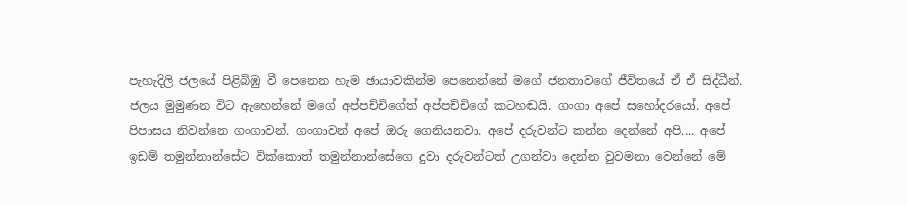පැහැදිලි ජලයේ පිළිබිඹු වී පෙනෙන හැම ඡායාවකින්ම පෙනෙන්නේ මගේ ජනතාවගේ ජීවිතයේ ඒ ඒ සිද්ධීන්. ජලය මුමුණන විට ඇහෙන්නේ මගේ අප්පච්චිගේත් අප්පච්චිගේ කටහඬයි. ගංගා අපේ සහෝදරයෝ. අපේ පිපාසය නිවන්නෙ ගංගාවන්. ගංගාවන් අපේ ඔරු ගෙනියනවා. අපේ දරුවන්ට කන්න දෙන්නේ අපි.... අපේ ඉඩම් තමුන්නාන්සේට වික්‌කොත් තමුන්නාන්සේගෙ දුවා දරුවන්ටත් උගන්වා දෙන්න වුවමනා වෙන්නේ මේ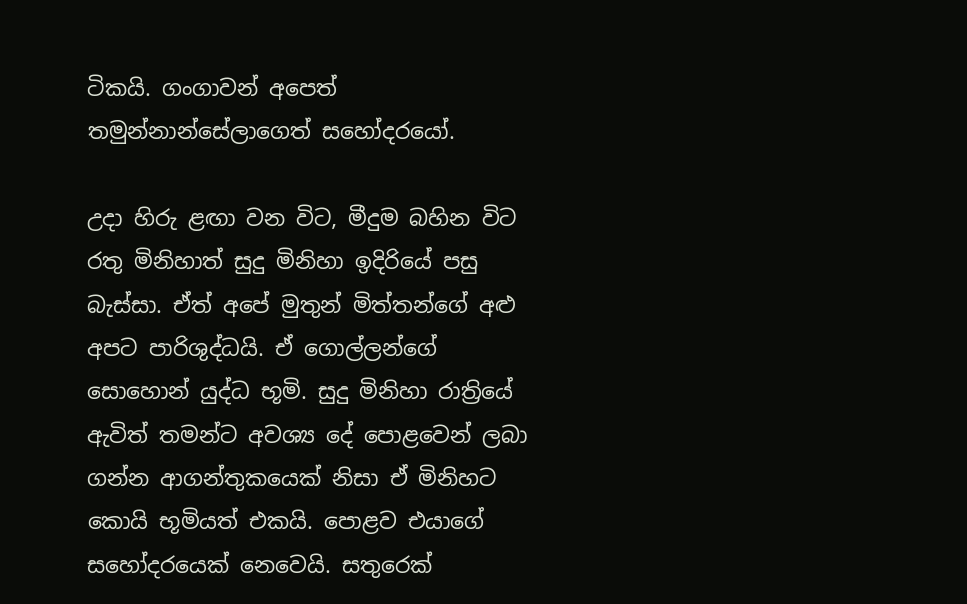ටිකයි. ගංගාවන් අපෙත් තමුන්නාන්සේලාගෙත් සහෝදරයෝ.

උදා හිරු ළඟා වන විට, මීදුම බහින විට රතු මිනිහාත් සුදු මිනිහා ඉදිරියේ පසු බැස්‌සා. ඒත් අපේ මුතුන් මිත්තන්ගේ අළු අපට පාරිශුද්ධයි. ඒ ගොල්ලන්ගේ සොහොන් යුද්ධ භූමි. සුදු මිනිහා රාත්‍රියේ ඇවිත් තමන්ට අවශ්‍ය දේ පොළවෙන් ලබා ගන්න ආගන්තුකයෙක්‌ නිසා ඒ මිනිහට කොයි භූමියත් එකයි. පොළව එයාගේ සහෝදරයෙක්‌ නෙවෙයි. සතුරෙක්‌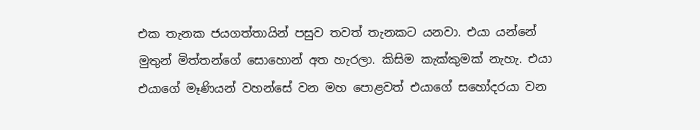එක තැනක ජයගත්තායින් පසුව තවත් තැනකට යනවා. එයා යන්නේ මුතුන් මිත්තන්ගේ සොහොන් අත හැරලා. කිසිම කැක්‌කුමක්‌ නැහැ. එයා එයාගේ මෑණියන් වහන්සේ වන මහ පොළවත් එයාගේ සහෝදරයා වන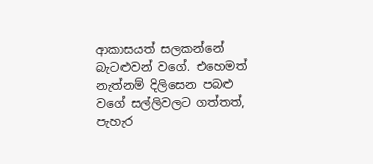ආකාසයත් සලකන්නේ බැටළුවන් වගේ. එහෙමත් නැත්නම් දිලිසෙන පබළු වගේ සල්ලිවලට ගත්තත්, පැහැර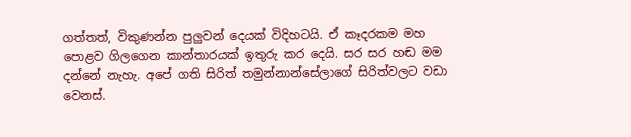ගත්තත්, විකුණන්න පුලුවන් දෙයක්‌ විදිහටයි. ඒ කෑදරකම මහ පොළව ගිලගෙන කාන්තාරයක්‌ ඉතුරු කර දෙයි. සර සර හඬ මම දන්නේ නැහැ. අපේ ගති සිරිත් තමුන්නාන්සේලාගේ සිරිත්වලට වඩා වෙනස්‌.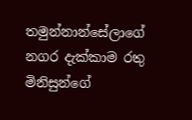තමුන්නාන්සේලාගේ නගර දැක්‌කාම රතු මිනිසුන්ගේ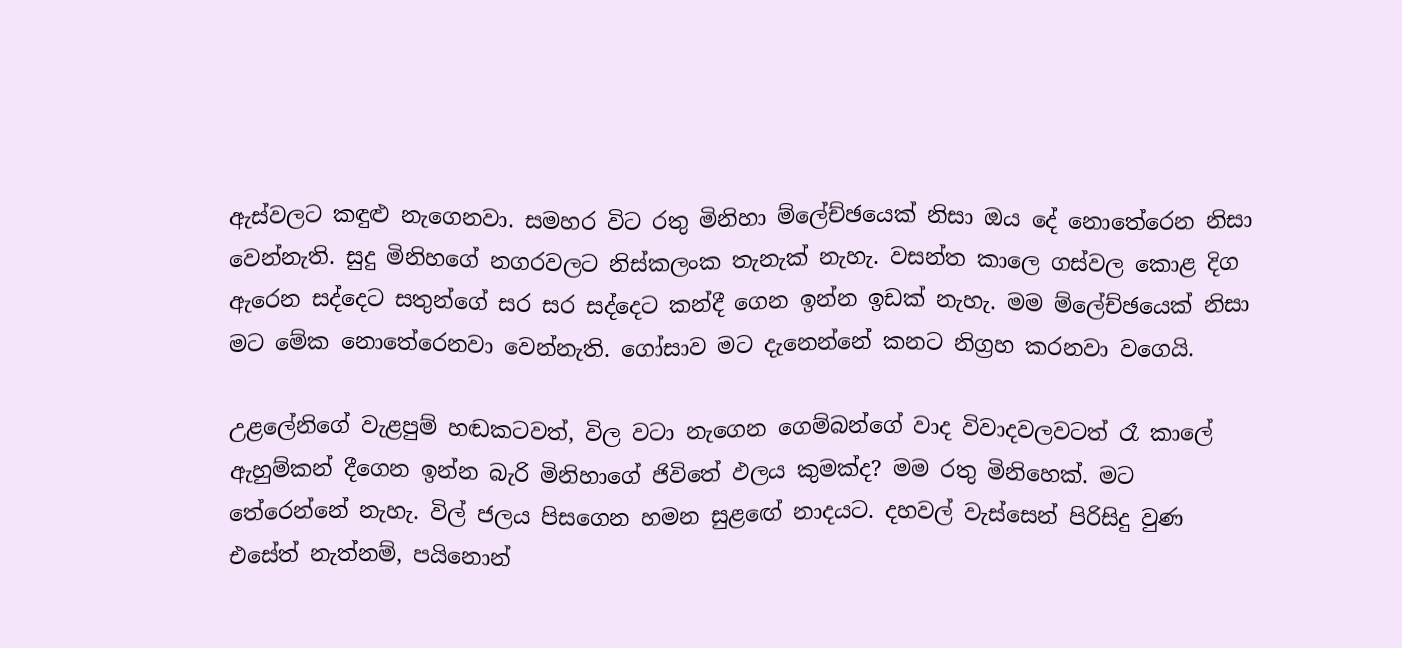ඇස්‌වලට කඳුළු නැගෙනවා. සමහර විට රතු මිනිහා ම්ලේච්ඡයෙක්‌ නිසා ඔය දේ නොතේරෙන නිසා වෙන්නැති. සුදු මිනිහගේ නගරවලට නිස්‌කලංක තැනැක්‌ නැහැ. වසන්ත කාලෙ ගස්‌වල කොළ දිග ඇරෙන සද්දෙට සතුන්ගේ සර සර සද්දෙට කන්දී ගෙන ඉන්න ඉඩක්‌ නැහැ. මම ම්ලේච්ඡයෙක්‌ නිසා මට මේක නොතේරෙනවා වෙන්නැති. ගෝසාව මට දැනෙන්නේ කනට නිග්‍රහ කරනවා වගෙයි.

උළලේනිගේ වැළපුම් හඬකටවත්, විල වටා නැගෙන ගෙම්බන්ගේ වාද විවාදවලවටත් රෑ කාලේ ඇහුම්කන් දීගෙන ඉන්න බැරි මිනිහාගේ ජිවිතේ ඵලය කුමක්‌ද? මම රතු මිනිහෙක්‌. මට තේරෙන්නේ නැහැ. විල් ජලය පිසගෙන හමන සුළඟේ නාදයට. දහවල් වැස්‌සෙන් පිරිසිදු වුණ එසේත් නැත්නම්, පයිනොන්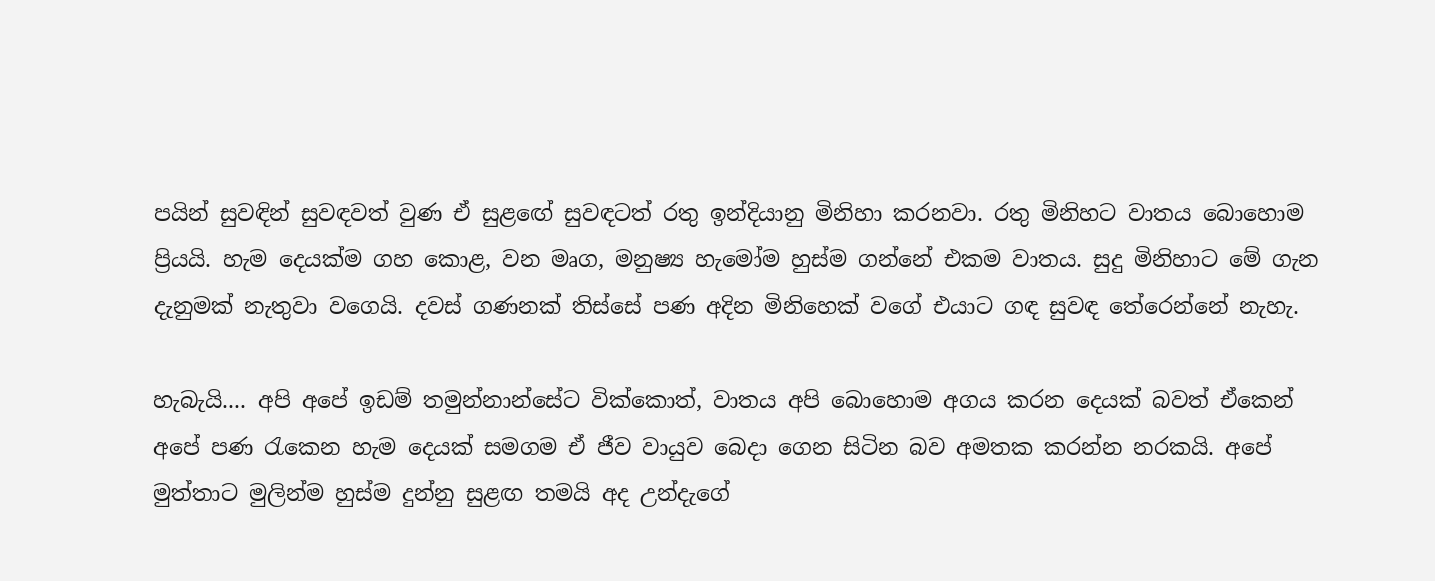පයින් සුවඳින් සුවඳවත් වුණ ඒ සුළඟේ සුවඳටත් රතු ඉන්දියානු මිනිහා කරනවා. රතු මිනිහට වාතය බොහොම ප්‍රියයි. හැම දෙයක්‌ම ගහ කොළ, වන මෘග, මනුෂ්‍ය හැමෝම හුස්‌ම ගන්නේ එකම වාතය. සුදු මිනිහාට මේ ගැන දැනුමක්‌ නැතුවා වගෙයි. දවස්‌ ගණනක්‌ තිස්‌සේ පණ අදින මිනිහෙක්‌ වගේ එයාට ගඳ සුවඳ තේරෙන්නේ නැහැ.

හැබැයි.... අපි අපේ ඉඩම් තමුන්නාන්සේට වික්‌කොත්, වාතය අපි බොහොම අගය කරන දෙයක්‌ බවත් ඒකෙන් අපේ පණ රැකෙන හැම දෙයක්‌ සමගම ඒ ජීව වායුව බෙදා ගෙන සිටින බව අමතක කරන්න නරකයි. අපේ මුත්තාට මුලින්ම හුස්‌ම දුන්නු සුළඟ තමයි අද උන්දැගේ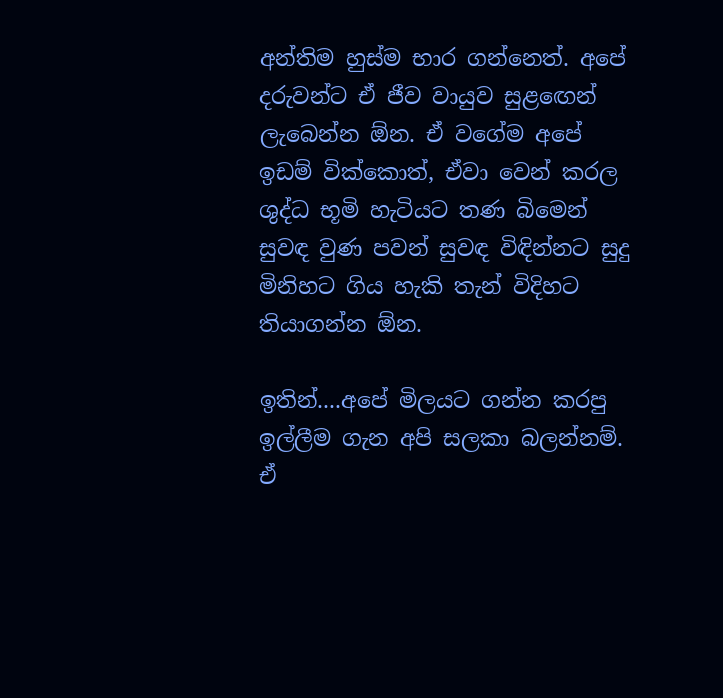අන්තිම හුස්‌ම භාර ගන්නෙත්. අපේ දරුවන්ට ඒ ජීව වායුව සුළඟෙන් ලැබෙන්න ඕන. ඒ වගේම අපේ ඉඩම් වික්‌කොත්, ඒවා වෙන් කරල ශුද්ධ භූමි හැටියට තණ බිමෙන් සුවඳ වුණ පවන් සුවඳ විඳින්නට සුදු මිනිහට ගිය හැකි තැන් විදිහට තියාගන්න ඕන.

ඉතින්....අපේ මිලයට ගන්න කරපු ඉල්ලීම ගැන අපි සලකා බලන්නම්. ඒ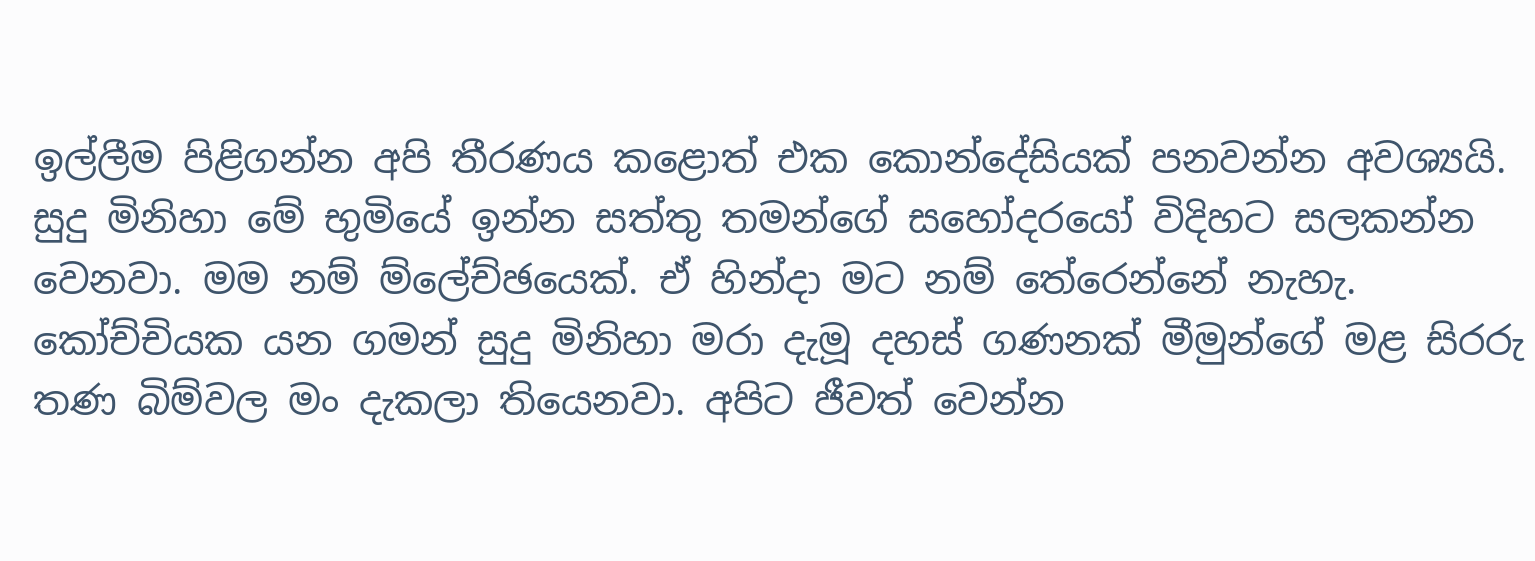ඉල්ලීම පිළිගන්න අපි තීරණය කළොත් එක කොන්දේසියක්‌ පනවන්න අවශ්‍යයි. සුදු මිනිහා මේ භුමියේ ඉන්න සත්තු තමන්ගේ සහෝදරයෝ විදිහට සලකන්න වෙනවා. මම නම් ම්ලේච්ඡයෙක්‌. ඒ හින්දා මට නම් තේරෙන්නේ නැහැ. කෝච්චියක යන ගමන් සුදු මිනිහා මරා දැමූ දහස්‌ ගණනක්‌ මීමුන්ගේ මළ සිරරු තණ බිම්වල මං දැකලා තියෙනවා. අපිට ජීවත් වෙන්න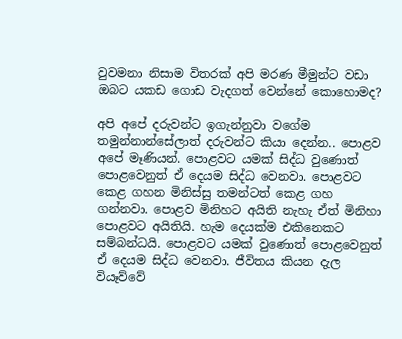වුවමනා නිසාම විතරක්‌ අපි මරණ මීමුන්ට වඩා ඔබට යකඩ ගොඩ වැදගත් වෙන්නේ කොහොමද?

අපි අපේ දරුවන්ට ඉගැන්නුවා වගේම තමුන්නාන්සේලාත් දරුවන්ට කියා දෙන්න.. පොළව අපේ මෑණියන්. පොළවට යමක්‌ සිද්ධ වුණොත් පොළවෙනුත් ඒ දෙයම සිද්ධ වෙනවා. පොළවට කෙළ ගහන මිනිස්‌සු තමන්ටත් කෙළ ගහ ගන්නවා. පොළව මිනිහට අයිති නැහැ ඒත් මිනිහා පොළවට අයිතියි. හැම දෙයක්‌ම එකිනෙකට සම්බන්ධයි. පොළවට යමක්‌ වුණොත් පොළවෙනුත් ඒ දෙයම සිද්ධ වෙනවා. ජීවිතය කියන දැල වියෑව්වේ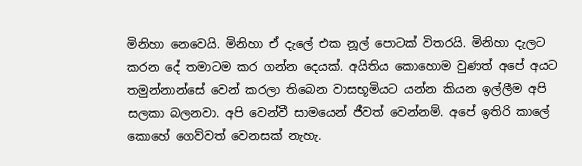මිනිහා නෙවෙයි. මිනිහා ඒ දැලේ එක නූල් පොටක්‌ විතරයි. මිනිහා දැලට කරන දේ තමාටම කර ගන්න දෙයක්‌. අයිතිය කොහොම වුණත් අපේ අයට තමුන්නාන්සේ වෙන් කරලා තිබෙන වාසභූමියට යන්න කියන ඉල්ලීම අපි සලකා බලනවා. අපි වෙන්වී සාමයෙන් ජීවත් වෙන්නම්. අපේ ඉතිරි කාලේ කොහේ ගෙව්වත් වෙනසක්‌ නැහැ.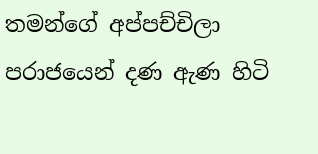තමන්ගේ අප්පච්චිලා පරාජයෙන් දණ ඇණ හිටි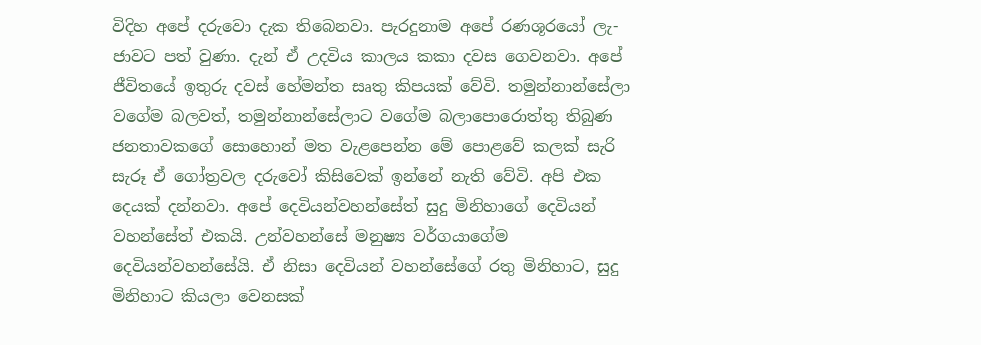විදිහ අපේ දරුවො දැක තිබෙනවා. පැරදුනාම අපේ රණශූරයෝ ලැ-ජාවට පත් වුණා. දැන් ඒ උදවිය කාලය කකා දවස ගෙවනවා. අපේ ජීවිතයේ ඉතුරු දවස්‌ හේමන්ත සෘතු කිපයක්‌ වේවි. තමුන්නාන්සේලා වගේම බලවත්, තමුන්නාන්සේලාට වගේම බලාපොරොත්තු තිබුණ ජනතාවකගේ සොහොන් මත වැළපෙන්න මේ පොළවේ කලක්‌ සැරි සැරූ ඒ ගෝත්‍රවල දරුවෝ කිසිවෙක්‌ ඉන්නේ නැති වේවි. අපි එක දෙයක්‌ දන්නවා. අපේ දෙවියන්වහන්සේත් සුදු මිනිහාගේ දෙවියන් වහන්සේත් එකයි. උන්වහන්සේ මනුෂ්‍ය වර්ගයාගේම දෙවියන්වහන්සේයි. ඒ නිසා දෙවියන් වහන්සේගේ රතු මිනිහාට, සුදු මිනිහාට කියලා වෙනසක්‌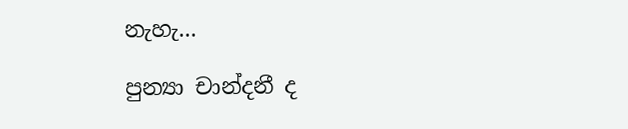නැහැ...

පුන්‍යා චාන්දනී ද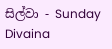සිල්වා - Sunday Divaina